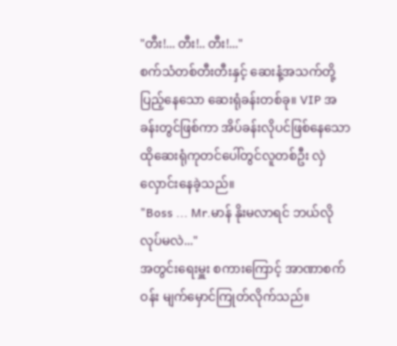"တီး!... တီး!.. တီး!..."
စက်သံတစ်တီးတီးနှင့် ဆေးနံ့အသက်တို့ပြည့်နေသော ဆေးရုံခန်းတစ်ခု။ VIP အခန်းတွင်ဖြစ်ကာ အိပ်ခန်းလိုပင်ဖြစ်နေသော ထိုဆေးရုံကုတင်ပေါ်တွင်လူတစ်ဦး လှဲလှောင်းနေခဲ့သည်။
"Boss ... Mr.မာန် နိုးမလာရင် ဘယ်လိုလုပ်မလဲ..."
အတွင်းရေးမှူး စကားကြောင့် အာဏာစက်ဝန်း မျက်မှောင်ကြုတ်လိုက်သည်။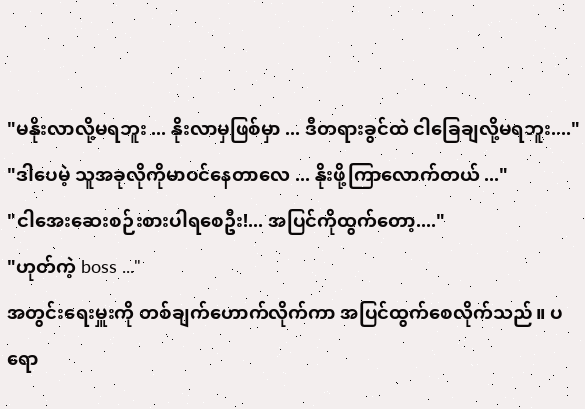"မနိုးလာလို့မရဘူး ... နိုးလာမှဖြစ်မှာ ... ဒီတရားခွင်ထဲ ငါခြေချလို့မရဘူး...."
"ဒါပေမဲ့ သူအခုလိုကိုမာဝင်နေတာလေ ... နိုးဖို့ကြာလောက်တယ် ..."
"ငါအေးဆေးစဉ်းစားပါရစေဦး!... အပြင်ကိုထွက်တော့...."
"ဟုတ်ကဲ့ boss ..."
အတွင်းရေးမှူးကို တစ်ချက်ဟောက်လိုက်ကာ အပြင်ထွက်စေလိုက်သည်။ ပရော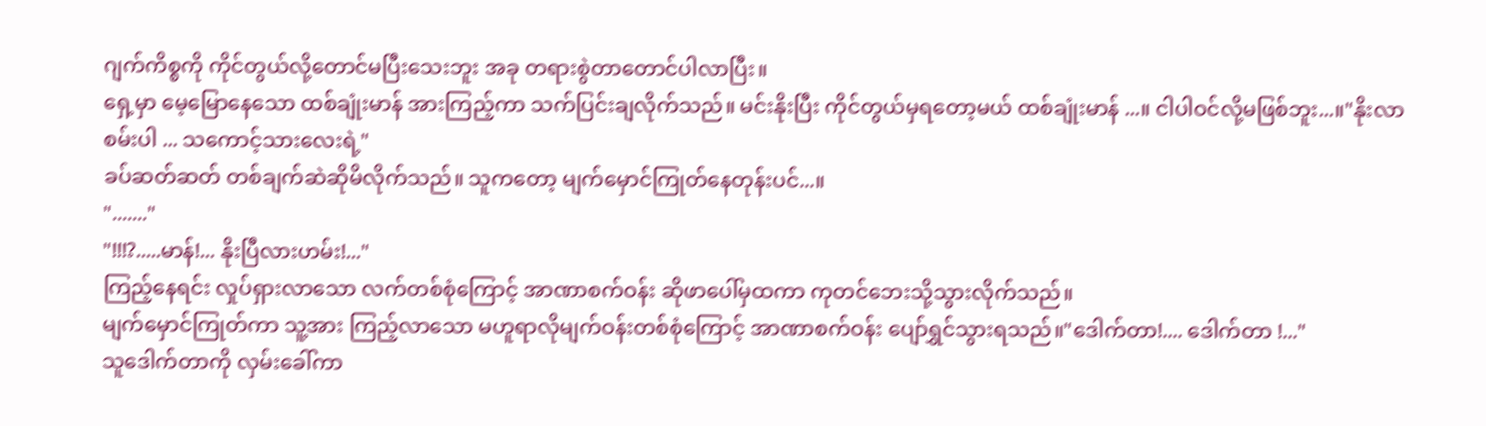ဂျက်ကိစ္စကို ကိုင်တွယ်လို့တောင်မပြီးသေးဘူး အခု တရားစွဲတာတောင်ပါလာပြီး။
ရှေ့မှာ မေ့မြောနေသော ထစ်ချုံးမာန် အားကြည့်ကာ သက်ပြင်းချလိုက်သည်။ မင်းနိုးပြီး ကိုင်တွယ်မှရတော့မယ် ထစ်ချုံးမာန် ...။ ငါပါဝင်လို့မဖြစ်ဘူး...။"နိုးလာစမ်းပါ ... သကောင့်သားလေးရဲ့"
ခပ်ဆတ်ဆတ် တစ်ချက်ဆဲဆိုမိလိုက်သည်။ သူကတော့ မျက်မှောင်ကြုတ်နေတုန်းပင်...။
"......."
"!!!?.....မာန်!... နိုးပြီလားဟမ်း!..."
ကြည့်နေရင်း လှုပ်ရှားလာသော လက်တစ်စုံကြောင့် အာဏာစက်ဝန်း ဆိုဖာပေါ်မှထကာ ကုတင်ဘေးသို့သွားလိုက်သည်။
မျက်မှောင်ကြုတ်ကာ သူ့အား ကြည့်လာသော မဟူရာလိုမျက်ဝန်းတစ်စုံကြောင့် အာဏာစက်ဝန်း ပျော်ရွှင်သွားရသည်။"ဒေါက်တာ!.... ဒေါက်တာ !..."
သူဒေါက်တာကို လှမ်းခေါ်ကာ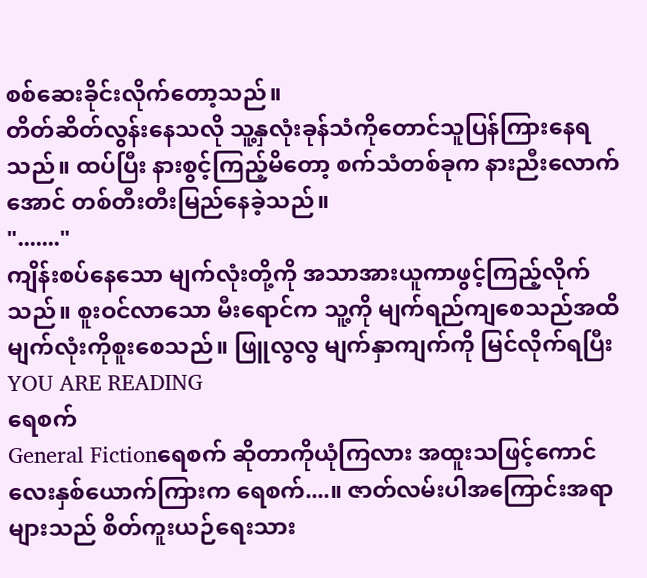စစ်ဆေးခိုင်းလိုက်တော့သည်။
တိတ်ဆိတ်လွန်းနေသလို သူ့နှလုံးခုန်သံကိုတောင်သူပြန်ကြားနေရသည်။ ထပ်ပြီး နားစွင့်ကြည့်မိတော့ စက်သံတစ်ခုက နားညီးလောက်အောင် တစ်တီးတီးမြည်နေခဲ့သည်။
"......."
ကျိန်းစပ်နေသော မျက်လုံးတို့ကို အသာအားယူကာဖွင့်ကြည့်လိုက်သည်။ စူးဝင်လာသော မီးရောင်က သူ့ကို မျက်ရည်ကျစေသည်အထိ မျက်လုံးကိုစူးစေသည်။ ဖြူလွလွ မျက်နှာကျက်ကို မြင်လိုက်ရပြီး
YOU ARE READING
ရေစက်
General Fictionရေစက် ဆိုတာကိုယုံကြလား အထူးသဖြင့်ကောင်လေးနှစ်ယောက်ကြားက ရေစက်....။ ဇာတ်လမ်းပါအကြောင်းအရာများသည် စိတ်ကူးယဉ်ရေးသား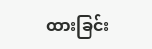ထားခြင်း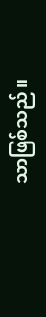သာဖြစ်သည်။